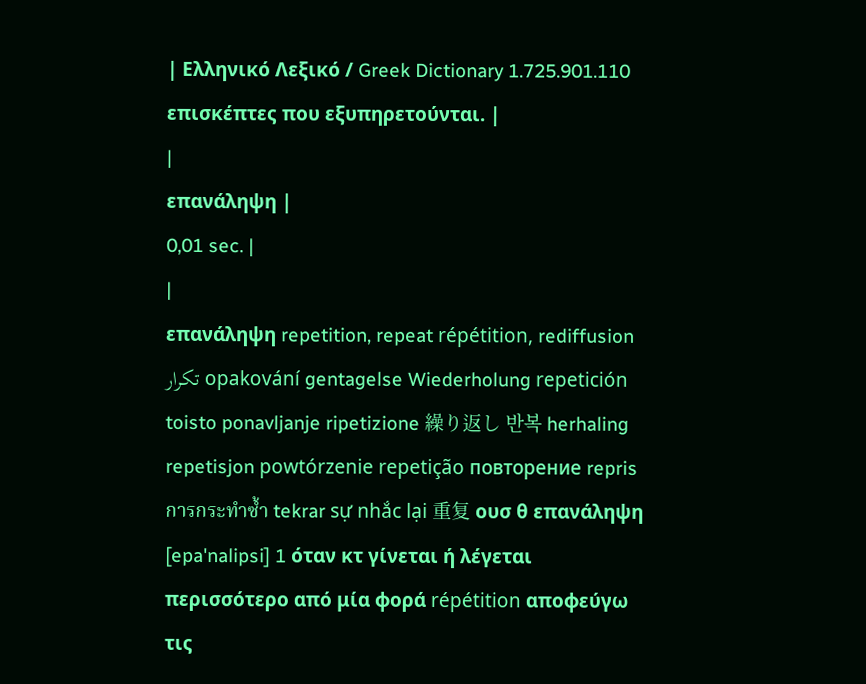| Ελληνικό Λεξικό / Greek Dictionary 1.725.901.110 επισκέπτες που εξυπηρετούνται. |
|
επανάληψη |
0,01 sec. |
|
επανάληψη repetition, repeat répétition, rediffusion تكرار opakování gentagelse Wiederholung repetición toisto ponavljanje ripetizione 繰り返し 반복 herhaling repetisjon powtórzenie repetição повторение repris การกระทำซ้ำ tekrar sự nhắc lại 重复 ουσ θ επανάληψη [epa'nalipsi] 1 όταν κτ γίνεται ή λέγεται περισσότερο από μία φορά répétition αποφεύγω τις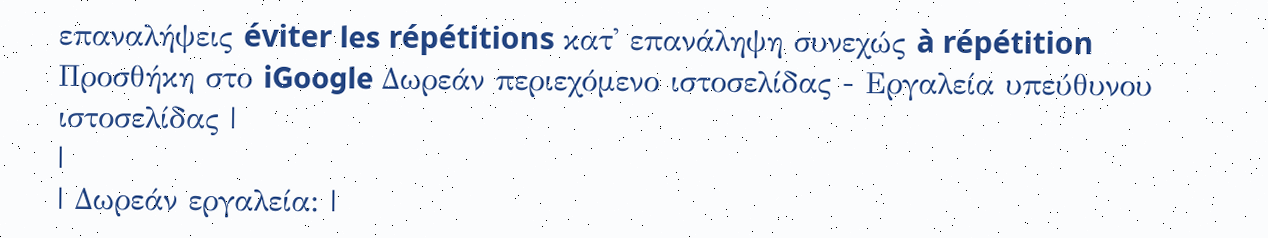επαναλήψεις éviter les répétitions κατ' επανάληψη συνεχώς à répétition Προσθήκη στο iGoogle Δωρεάν περιεχόμενο ιστοσελίδας - Εργαλεία υπεύθυνου ιστοσελίδας |
|
| Δωρεάν εργαλεία: |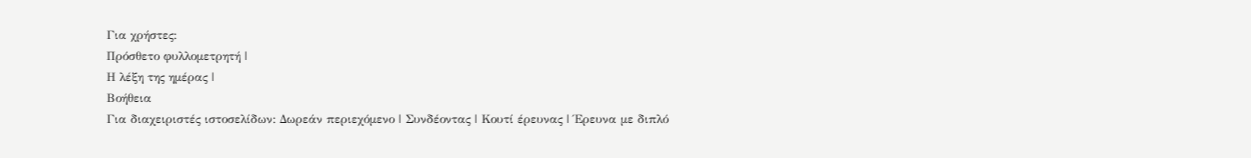Για χρήστες:
Πρόσθετο φυλλομετρητή |
Η λέξη της ημέρας |
Βοήθεια
Για διαχειριστές ιστοσελίδων: Δωρεάν περιεχόμενο | Συνδέοντας | Κουτί έρευνας | Έρευνα με διπλό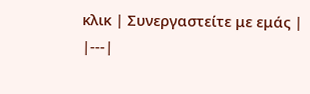κλικ | Συνεργαστείτε με εμάς |
|---|